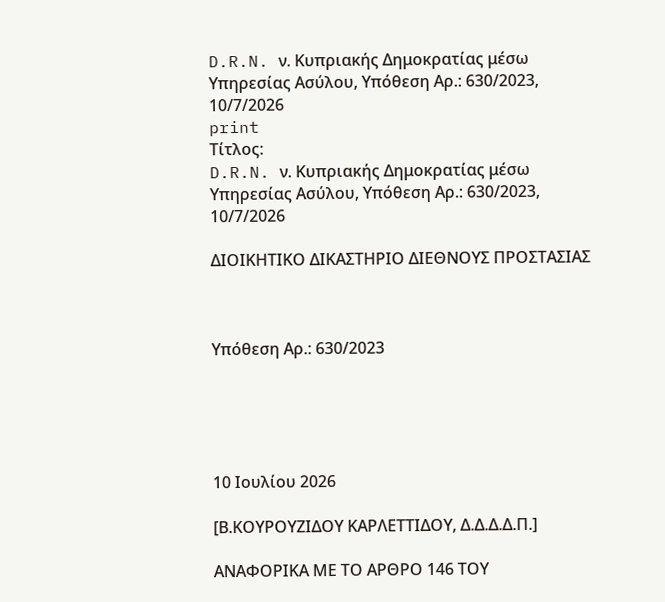D.R.N. ν. Κυπριακής Δημοκρατίας μέσω Υπηρεσίας Ασύλου, Υπόθεση Αρ.: 630/2023, 10/7/2026
print
Τίτλος:
D.R.N. ν. Κυπριακής Δημοκρατίας μέσω Υπηρεσίας Ασύλου, Υπόθεση Αρ.: 630/2023, 10/7/2026

ΔΙΟΙΚΗΤΙΚΟ ΔΙΚΑΣΤΗΡΙΟ ΔΙΕΘΝΟΥΣ ΠΡΟΣΤΑΣΙΑΣ



Υπόθεση Αρ.: 630/2023





10 Ιουλίου 2026

[Β.ΚΟΥΡΟΥΖΙΔΟΥ ΚΑΡΛΕΤΤΙΔΟΥ, Δ.Δ.Δ.Δ.Π.]

ΑΝΑΦΟΡΙΚΑ ΜΕ ΤΟ ΑΡΘΡΟ 146 ΤΟΥ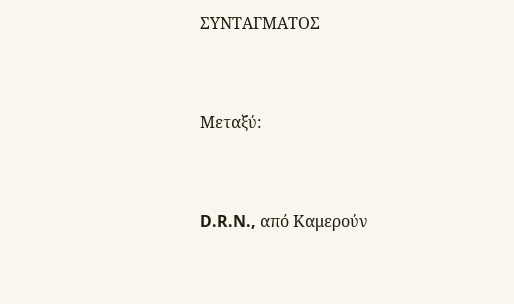ΣΥΝΤΑΓΜΑΤΟΣ



Μεταξύ:



D.R.N., από Καμερούν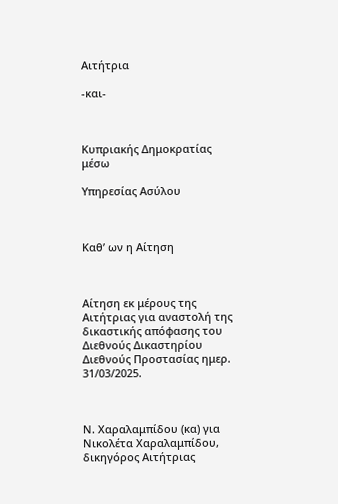Αιτήτρια

-και-



Κυπριακής Δημοκρατίας μέσω

Υπηρεσίας Ασύλου



Καθ’ ων η Αίτηση



Αίτηση εκ μέρους της Αιτήτριας για αναστολή της δικαστικής απόφασης του Διεθνούς Δικαστηρίου Διεθνούς Προστασίας ημερ. 31/03/2025.



Ν. Χαραλαμπίδου (κα) για Νικολέτα Χαραλαμπίδου,  δικηγόρος Αιτήτριας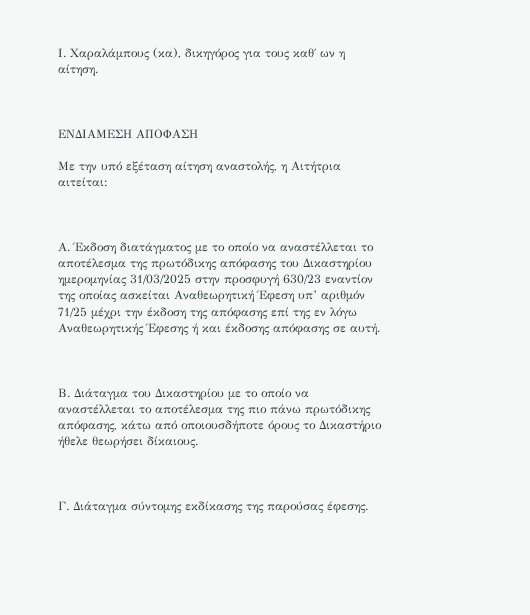Ι. Χαραλάμπους (κα), δικηγόρος για τους καθ΄ ων η αίτηση.



ΕΝΔΙΑΜΕΣΗ ΑΠΟΦΑΣΗ

Με την υπό εξέταση αίτηση αναστολής, η Αιτήτρια αιτείται:



Α. Έκδοση διατάγματος με το οποίο να αναστέλλεται το αποτέλεσμα της πρωτόδικης απόφασης του Δικαστηρίου ημερομηνίας 31/03/2025 στην προσφυγή 630/23 εναντίον της οποίας ασκείται Αναθεωρητική Έφεση υπ’ αριθμόν 71/25 μέχρι την έκδοση της απόφασης επί της εν λόγω Αναθεωρητικής Έφεσης ή και έκδοσης απόφασης σε αυτή.



Β. Διάταγμα του Δικαστηρίου με το οποίο να αναστέλλεται το αποτέλεσμα της πιο πάνω πρωτόδικης απόφασης, κάτω από οποιουσδήποτε όρους το Δικαστήριο ήθελε θεωρήσει δίκαιους.



Γ. Διάταγμα σύντομης εκδίκασης της παρούσας έφεσης.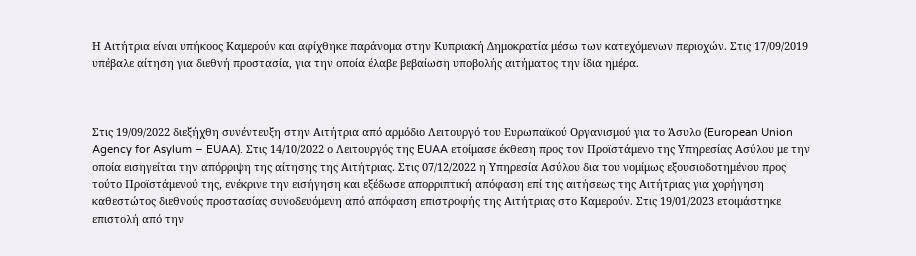Η Αιτήτρια είναι υπήκοος Καμερούν και αφίχθηκε παράνομα στην Κυπριακή Δημοκρατία μέσω των κατεχόμενων περιοχών. Στις 17/09/2019 υπέβαλε αίτηση για διεθνή προστασία, για την οποία έλαβε βεβαίωση υποβολής αιτήματος την ίδια ημέρα.



Στις 19/09/2022 διεξήχθη συνέντευξη στην Αιτήτρια από αρμόδιο Λειτουργό του Ευρωπαϊκού Οργανισμού για το Άσυλο (European Union Agency for Asylum – EUAA). Στις 14/10/2022 ο Λειτουργός της EUAA ετοίμασε έκθεση προς τον Προϊστάμενο της Υπηρεσίας Ασύλου με την οποία εισηγείται την απόρριψη της αίτησης της Αιτήτριας. Στις 07/12/2022 η Υπηρεσία Ασύλου δια του νομίμως εξουσιοδοτημένου προς τούτο Προϊστάμενού της, ενέκρινε την εισήγηση και εξέδωσε απορριπτική απόφαση επί της αιτήσεως της Αιτήτριας για χορήγηση καθεστώτος διεθνούς προστασίας συνοδευόμενη από απόφαση επιστροφής της Αιτήτριας στο Καμερούν. Στις 19/01/2023 ετοιμάστηκε επιστολή από την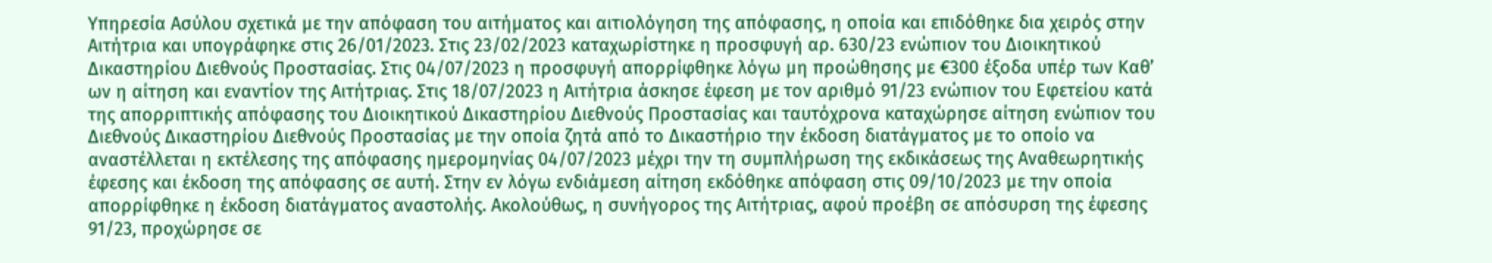Υπηρεσία Ασύλου σχετικά με την απόφαση του αιτήματος και αιτιολόγηση της απόφασης, η οποία και επιδόθηκε δια χειρός στην Αιτήτρια και υπογράφηκε στις 26/01/2023. Στις 23/02/2023 καταχωρίστηκε η προσφυγή αρ. 630/23 ενώπιον του Διοικητικού Δικαστηρίου Διεθνούς Προστασίας. Στις 04/07/2023 η προσφυγή απορρίφθηκε λόγω μη προώθησης με €300 έξοδα υπέρ των Καθ’ ων η αίτηση και εναντίον της Αιτήτριας. Στις 18/07/2023 η Αιτήτρια άσκησε έφεση με τον αριθμό 91/23 ενώπιον του Εφετείου κατά της απορριπτικής απόφασης του Διοικητικού Δικαστηρίου Διεθνούς Προστασίας και ταυτόχρονα καταχώρησε αίτηση ενώπιον του Διεθνούς Δικαστηρίου Διεθνούς Προστασίας με την οποία ζητά από το Δικαστήριο την έκδοση διατάγματος με το οποίο να αναστέλλεται η εκτέλεσης της απόφασης ημερομηνίας 04/07/2023 μέχρι την τη συμπλήρωση της εκδικάσεως της Αναθεωρητικής έφεσης και έκδοση της απόφασης σε αυτή. Στην εν λόγω ενδιάμεση αίτηση εκδόθηκε απόφαση στις 09/10/2023 με την οποία απορρίφθηκε η έκδοση διατάγματος αναστολής. Ακολούθως, η συνήγορος της Αιτήτριας, αφού προέβη σε απόσυρση της έφεσης 91/23, προχώρησε σε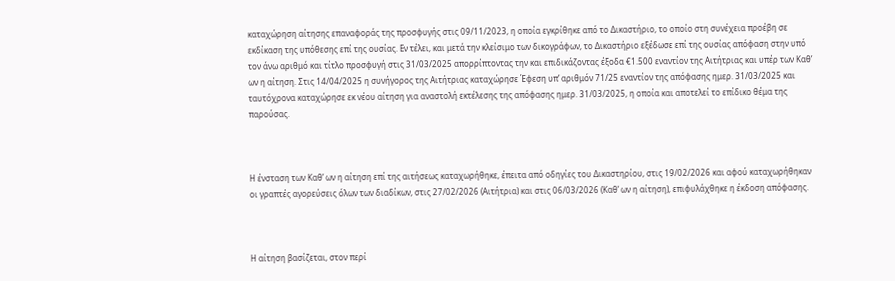καταχώρηση αίτησης επαναφοράς της προσφυγής στις 09/11/2023, η οποία εγκρίθηκε από το Δικαστήριο, το οποίο στη συνέχεια προέβη σε εκδίκαση της υπόθεσης επί της ουσίας. Εν τέλει, και μετά την κλείσιμο των δικογράφων, το Δικαστήριο εξέδωσε επί της ουσίας απόφαση στην υπό τον άνω αριθμό και τίτλο προσφυγή στις 31/03/2025 απορρίπτοντας την και επιδικάζοντας έξοδα €1.500 εναντίον της Αιτήτριας και υπέρ των Καθ’ ων η αίτηση. Στις 14/04/2025 η συνήγορος της Αιτήτριας καταχώρησε Έφεση υπ’ αριθμόν 71/25 εναντίον της απόφασης ημερ. 31/03/2025 και ταυτόχρονα καταχώρησε εκ νέου αίτηση για αναστολή εκτέλεσης της απόφασης ημερ. 31/03/2025, η οποία και αποτελεί το επίδικο θέμα της παρούσας.



Η ένσταση των Καθ’ ων η αίτηση επί της αιτήσεως καταχωρήθηκε, έπειτα από οδηγίες του Δικαστηρίου, στις 19/02/2026 και αφού καταχωρήθηκαν οι γραπτές αγορεύσεις όλων των διαδίκων, στις 27/02/2026 (Αιτήτρια) και στις 06/03/2026 (Καθ’ ων η αίτηση), επιφυλάχθηκε η έκδοση απόφασης.



Η αίτηση βασίζεται, στον περί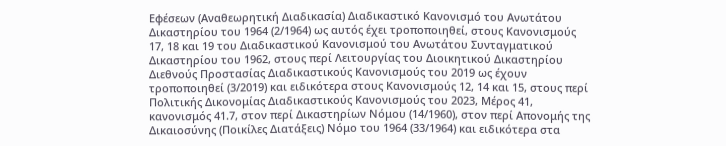Εφέσεων (Αναθεωρητική Διαδικασία) Διαδικαστικό Κανονισμό του Ανωτάτου Δικαστηρίου του 1964 (2/1964) ως αυτός έχει τροποποιηθεί, στους Κανονισμούς 17, 18 και 19 του Διαδικαστικού Κανονισμού του Ανωτάτου Συνταγματικού Δικαστηρίου του 1962, στους περί Λειτουργίας του Διοικητικού Δικαστηρίου Διεθνούς Προστασίας Διαδικαστικούς Κανονισμούς του 2019 ως έχουν τροποποιηθεί (3/2019) και ειδικότερα στους Κανονισμούς 12, 14 και 15, στους περί Πολιτικής Δικονομίας Διαδικαστικούς Κανονισμούς του 2023, Μέρος 41, κανονισμός 41.7, στον περί Δικαστηρίων Νόμου (14/1960), στον περί Απονομής της Δικαιοσύνης (Ποικίλες Διατάξεις) Νόμο του 1964 (33/1964) και ειδικότερα στα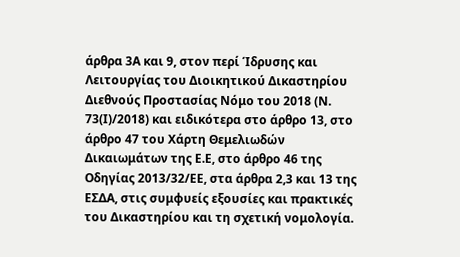άρθρα 3Α και 9, στον περί Ίδρυσης και Λειτουργίας του Διοικητικού Δικαστηρίου Διεθνούς Προστασίας Νόμο του 2018 (Ν. 73(Ι)/2018) και ειδικότερα στο άρθρο 13, στο άρθρο 47 του Χάρτη Θεμελιωδών Δικαιωμάτων της Ε.Ε, στο άρθρο 46 της Οδηγίας 2013/32/ΕΕ, στα άρθρα 2,3 και 13 της ΕΣΔΑ, στις συμφυείς εξουσίες και πρακτικές του Δικαστηρίου και τη σχετική νομολογία.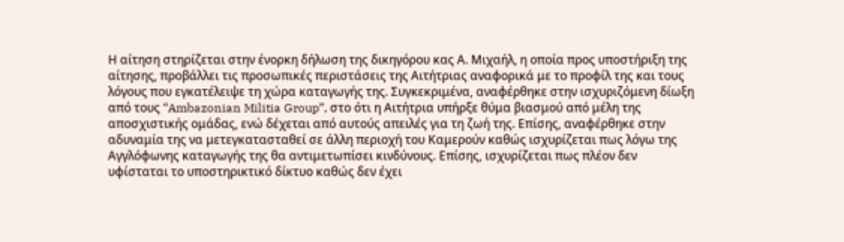Η αίτηση στηρίζεται στην ένορκη δήλωση της δικηγόρου κας Α. Μιχαήλ, η οποία προς υποστήριξη της αίτησης, προβάλλει τις προσωπικές περιστάσεις της Αιτήτριας αναφορικά με το προφίλ της και τους λόγους που εγκατέλειψε τη χώρα καταγωγής της. Συγκεκριμένα, αναφέρθηκε στην ισχυριζόμενη δίωξη από τους “Ambazonian Militia Group”, στο ότι η Αιτήτρια υπήρξε θύμα βιασμού από μέλη της αποσχιστικής ομάδας, ενώ δέχεται από αυτούς απειλές για τη ζωή της. Επίσης, αναφέρθηκε στην αδυναμία της να μετεγκατασταθεί σε άλλη περιοχή του Καμερούν καθώς ισχυρίζεται πως λόγω της Αγγλόφωνης καταγωγής της θα αντιμετωπίσει κινδύνους. Επίσης, ισχυρίζεται πως πλέον δεν υφίσταται το υποστηρικτικό δίκτυο καθώς δεν έχει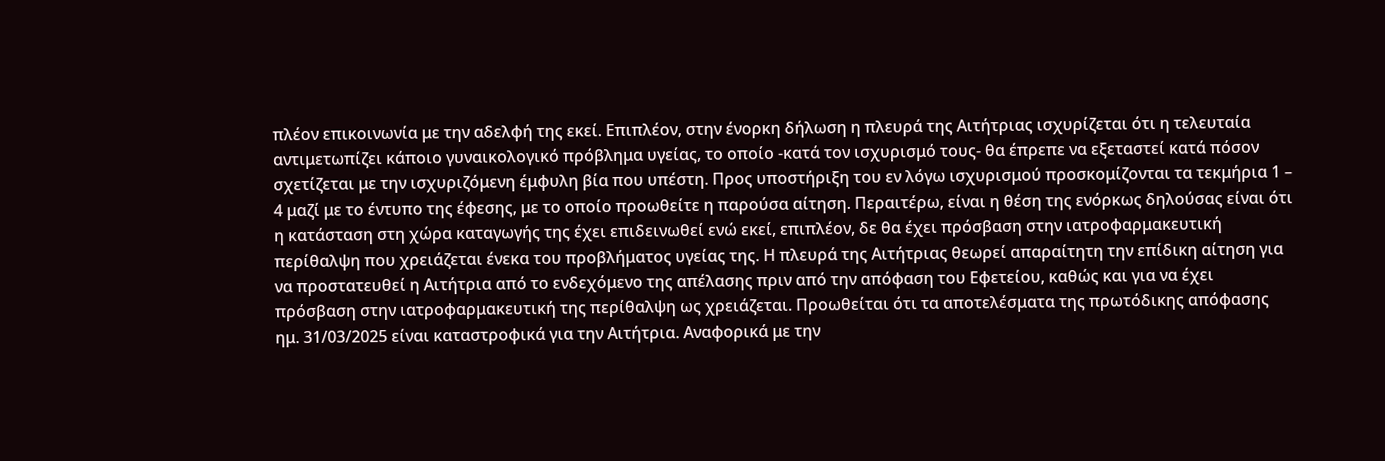πλέον επικοινωνία με την αδελφή της εκεί. Επιπλέον, στην ένορκη δήλωση η πλευρά της Αιτήτριας ισχυρίζεται ότι η τελευταία αντιμετωπίζει κάποιο γυναικολογικό πρόβλημα υγείας, το οποίο -κατά τον ισχυρισμό τους- θα έπρεπε να εξεταστεί κατά πόσον σχετίζεται με την ισχυριζόμενη έμφυλη βία που υπέστη. Προς υποστήριξη του εν λόγω ισχυρισμού προσκομίζονται τα τεκμήρια 1 – 4 μαζί με το έντυπο της έφεσης, με το οποίο προωθείτε η παρούσα αίτηση. Περαιτέρω, είναι η θέση της ενόρκως δηλούσας είναι ότι η κατάσταση στη χώρα καταγωγής της έχει επιδεινωθεί ενώ εκεί, επιπλέον, δε θα έχει πρόσβαση στην ιατροφαρμακευτική περίθαλψη που χρειάζεται ένεκα του προβλήματος υγείας της. Η πλευρά της Αιτήτριας θεωρεί απαραίτητη την επίδικη αίτηση για να προστατευθεί η Αιτήτρια από το ενδεχόμενο της απέλασης πριν από την απόφαση του Εφετείου, καθώς και για να έχει πρόσβαση στην ιατροφαρμακευτική της περίθαλψη ως χρειάζεται. Προωθείται ότι τα αποτελέσματα της πρωτόδικης απόφασης ημ. 31/03/2025 είναι καταστροφικά για την Αιτήτρια. Αναφορικά με την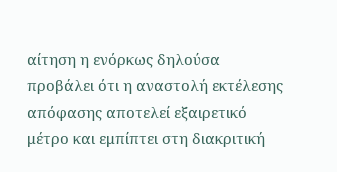αίτηση η ενόρκως δηλούσα προβάλει ότι η αναστολή εκτέλεσης απόφασης αποτελεί εξαιρετικό μέτρο και εμπίπτει στη διακριτική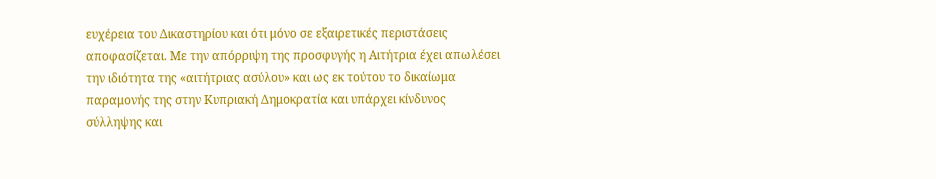ευχέρεια του Δικαστηρίου και ότι μόνο σε εξαιρετικές περιστάσεις αποφασίζεται. Με την απόρριψη της προσφυγής η Αιτήτρια έχει απωλέσει την ιδιότητα της «αιτήτριας ασύλου» και ως εκ τούτου το δικαίωμα παραμονής της στην Κυπριακή Δημοκρατία και υπάρχει κίνδυνος σύλληψης και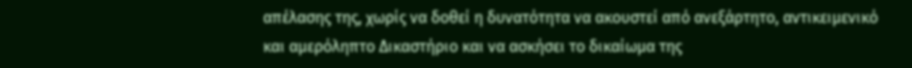απέλασης της, χωρίς να δοθεί η δυνατότητα να ακουστεί από ανεξάρτητο, αντικειμενικό και αμερόληπτο Δικαστήριο και να ασκήσει το δικαίωμα της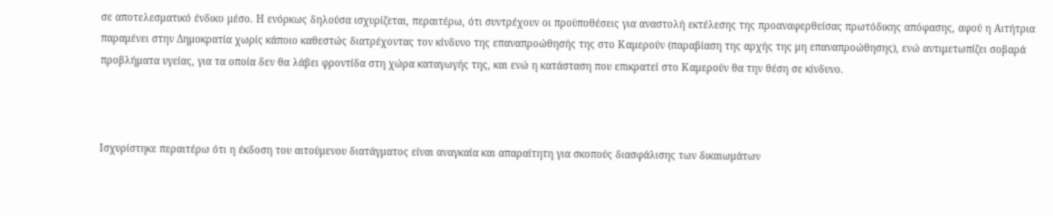σε αποτελεσματικό ένδικο μέσο. Η ενόρκως δηλούσα ισχυρίζεται, περαιτέρω, ότι συντρέχουν οι προϋποθέσεις για αναστολή εκτέλεσης της προαναφερθείσας πρωτόδικης απόφασης, αφού η Αιτήτρια παραμένει στην Δημοκρατία χωρίς κάποιο καθεστώς διατρέχοντας τον κίνδυνο της επαναπροώθησής της στο Καμερούν (παραβίαση της αρχής της μη επαναπροώθησης), ενώ αντιμετωπίζει σοβαρά προβλήματα υγείας, για τα οποία δεν θα λάβει φροντίδα στη χώρα καταγωγής της, και ενώ η κατάσταση που επικρατεί στο Καμερούν θα την θέση σε κίνδυνο.



Ισχυρίστηκε περαιτέρω ότι η έκδοση του αιτούμενου διατάγματος είναι αναγκαία και απαραίτητη για σκοπούς διασφάλισης των δικαιωμάτων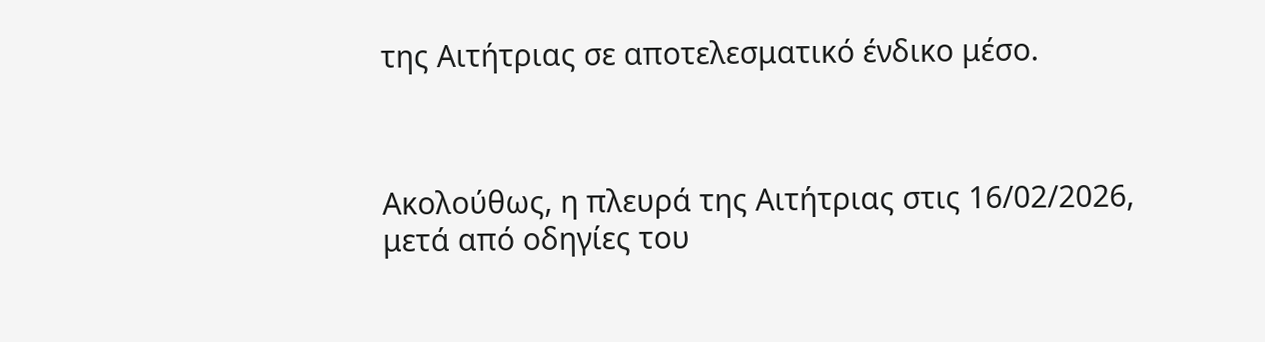της Αιτήτριας σε αποτελεσματικό ένδικο μέσο.



Ακολούθως, η πλευρά της Αιτήτριας στις 16/02/2026, μετά από οδηγίες του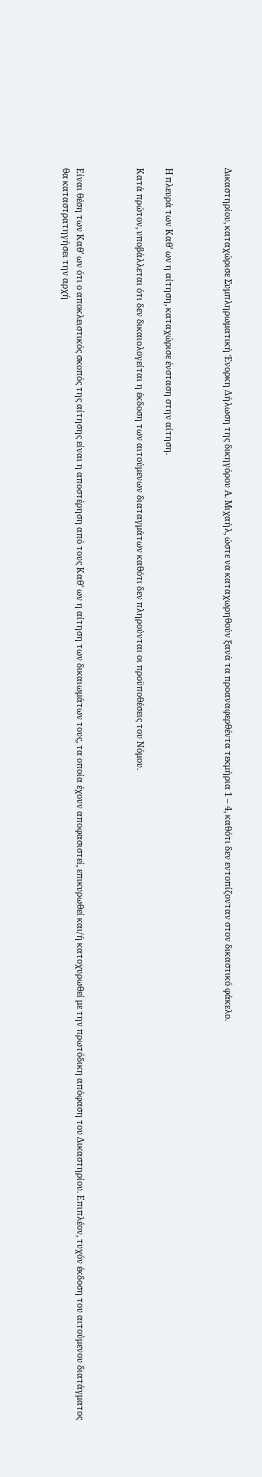Δικαστηρίου, καταχώρισε Συμπληρωματική Ένορκη Δήλωση της δικηγόρου Α. Μιχαήλ, ώστε να καταχωρηθούν ξανά τα προαναφερθέντα τεκμήρια 1 – 4, καθότι δεν εντοπίζονταν στον δικαστικό φάκελο.



Η πλευρά των Καθ’ ων η αίτηση, καταχώρισε ένσταση στην αίτηση.

Κατά πρώτον, υποβάλλεται ότι δεν δικαιολογείται η έκδοση των αιτούμενων διαταγμάτων καθότι δεν πληρούνται οι προϋποθέσεις του Νόμου.



Είναι θέση των Καθ’ ων ότι ο αποκλειστικός σκοπός της αίτησης είναι η αποστέρηση από τους Καθ’ ων η αίτηση των δικαιωμάτων τους, τα οποία έχουν αποφασιστεί, επικυρωθεί και/ή κατοχυρωθεί με την πρωτόδικη απόφαση του Δικαστηρίου. Επιπλέον, τυχόν έκδοση του αιτούμενου διατάγματος θα καταστρατηγήσει την αρχή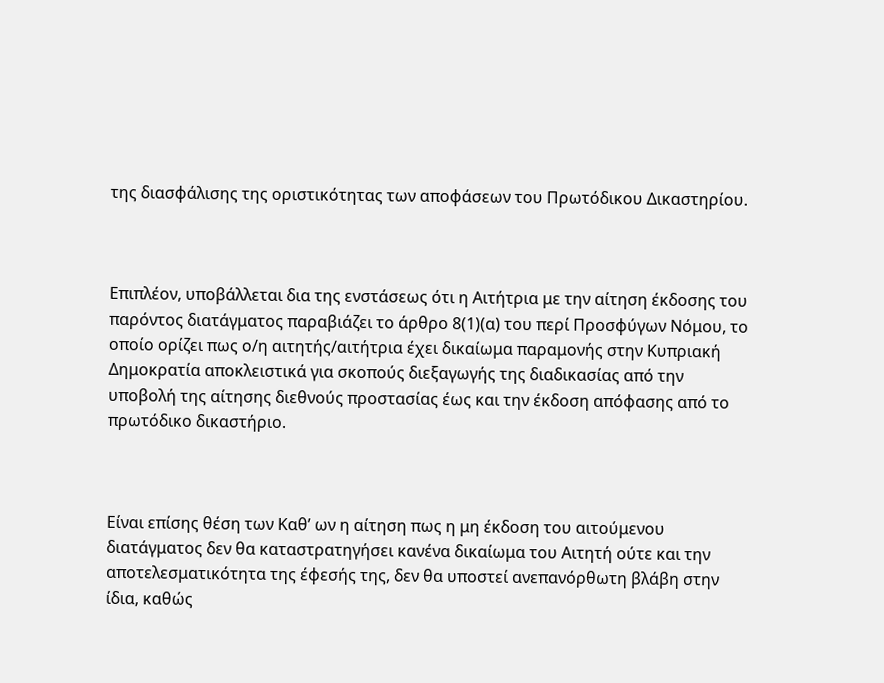της διασφάλισης της οριστικότητας των αποφάσεων του Πρωτόδικου Δικαστηρίου.



Επιπλέον, υποβάλλεται δια της ενστάσεως ότι η Αιτήτρια με την αίτηση έκδοσης του παρόντος διατάγματος παραβιάζει το άρθρο 8(1)(α) του περί Προσφύγων Νόμου, το οποίο ορίζει πως ο/η αιτητής/αιτήτρια έχει δικαίωμα παραμονής στην Κυπριακή Δημοκρατία αποκλειστικά για σκοπούς διεξαγωγής της διαδικασίας από την υποβολή της αίτησης διεθνούς προστασίας έως και την έκδοση απόφασης από το πρωτόδικο δικαστήριο.



Είναι επίσης θέση των Καθ’ ων η αίτηση πως η μη έκδοση του αιτούμενου διατάγματος δεν θα καταστρατηγήσει κανένα δικαίωμα του Αιτητή ούτε και την αποτελεσματικότητα της έφεσής της, δεν θα υποστεί ανεπανόρθωτη βλάβη στην ίδια, καθώς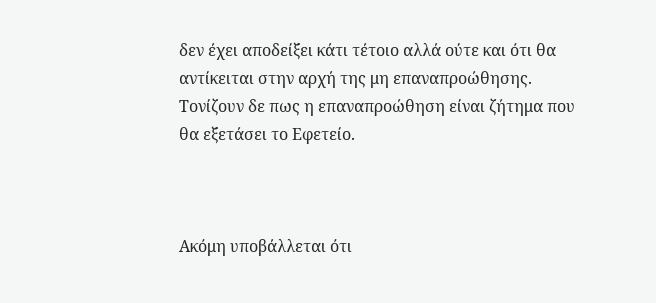δεν έχει αποδείξει κάτι τέτοιο αλλά ούτε και ότι θα αντίκειται στην αρχή της μη επαναπροώθησης. Τονίζουν δε πως η επαναπροώθηση είναι ζήτημα που θα εξετάσει το Εφετείο.



Ακόμη υποβάλλεται ότι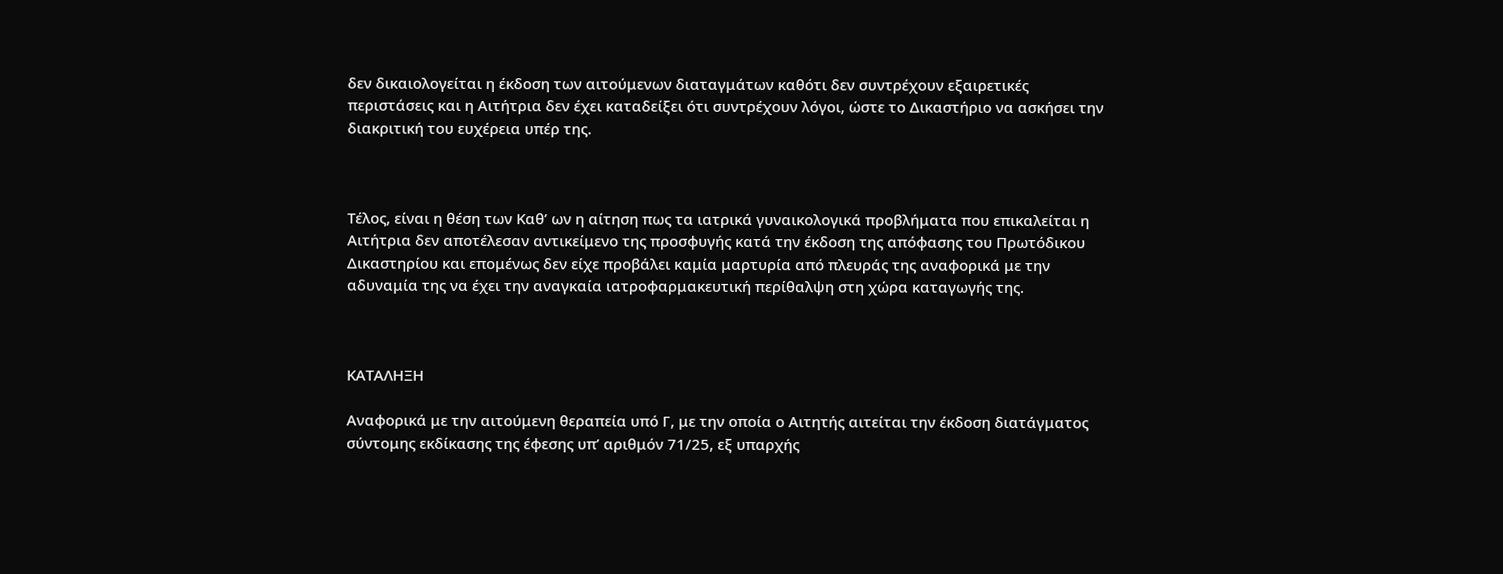δεν δικαιολογείται η έκδοση των αιτούμενων διαταγμάτων καθότι δεν συντρέχουν εξαιρετικές περιστάσεις και η Αιτήτρια δεν έχει καταδείξει ότι συντρέχουν λόγοι, ώστε το Δικαστήριο να ασκήσει την διακριτική του ευχέρεια υπέρ της.



Τέλος, είναι η θέση των Καθ’ ων η αίτηση πως τα ιατρικά γυναικολογικά προβλήματα που επικαλείται η Αιτήτρια δεν αποτέλεσαν αντικείμενο της προσφυγής κατά την έκδοση της απόφασης του Πρωτόδικου Δικαστηρίου και επομένως δεν είχε προβάλει καμία μαρτυρία από πλευράς της αναφορικά με την αδυναμία της να έχει την αναγκαία ιατροφαρμακευτική περίθαλψη στη χώρα καταγωγής της.



ΚΑΤΑΛΗΞΗ

Αναφορικά με την αιτούμενη θεραπεία υπό Γ, με την οποία ο Αιτητής αιτείται την έκδοση διατάγματος σύντομης εκδίκασης της έφεσης υπ’ αριθμόν 71/25, εξ υπαρχής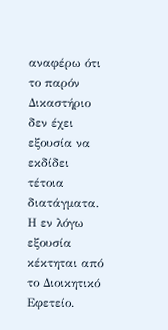αναφέρω ότι το παρόν Δικαστήριο δεν έχει εξουσία να εκδίδει τέτοια διατάγματα. Η εν λόγω εξουσία κέκτηται από το Διοικητικό Εφετείο.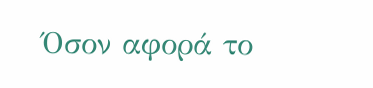Όσον αφορά το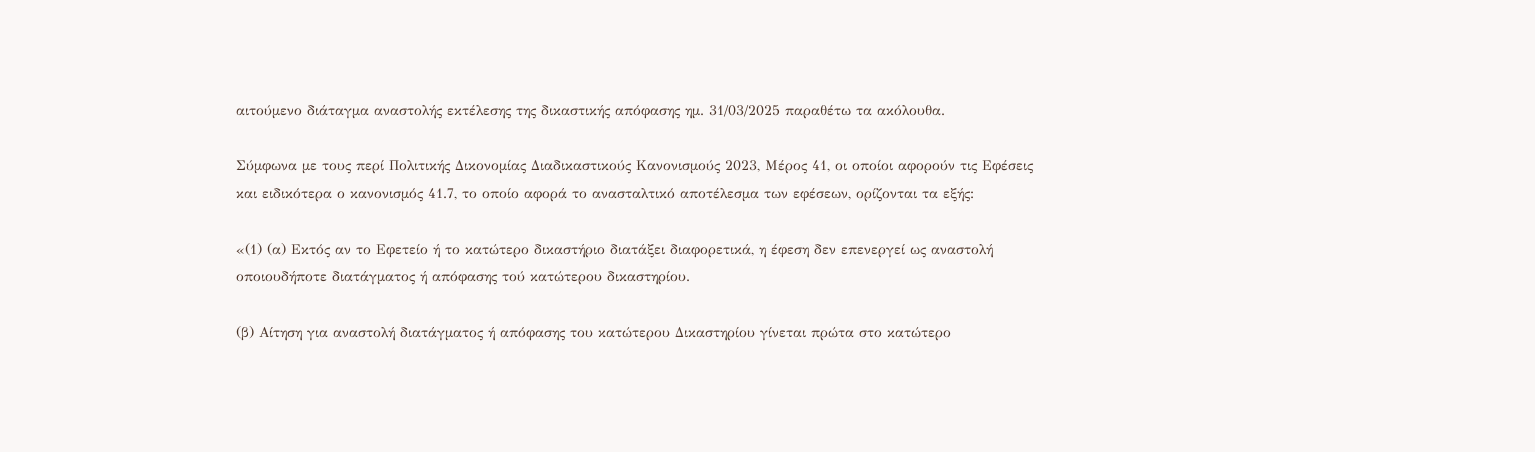αιτούμενο διάταγμα αναστολής εκτέλεσης της δικαστικής απόφασης ημ. 31/03/2025 παραθέτω τα ακόλουθα.

Σύμφωνα με τους περί Πολιτικής Δικονομίας Διαδικαστικούς Κανονισμούς 2023, Μέρος 41, οι οποίοι αφορούν τις Εφέσεις και ειδικότερα ο κανονισμός 41.7, το οποίο αφορά το ανασταλτικό αποτέλεσμα των εφέσεων, ορίζονται τα εξής:

«(1) (α) Εκτός αν το Εφετείο ή το κατώτερο δικαστήριο διατάξει διαφορετικά, η έφεση δεν επενεργεί ως αναστολή οποιουδήποτε διατάγματος ή απόφασης τού κατώτερου δικαστηρίου.

(β) Αίτηση για αναστολή διατάγματος ή απόφασης του κατώτερου Δικαστηρίου γίνεται πρώτα στο κατώτερο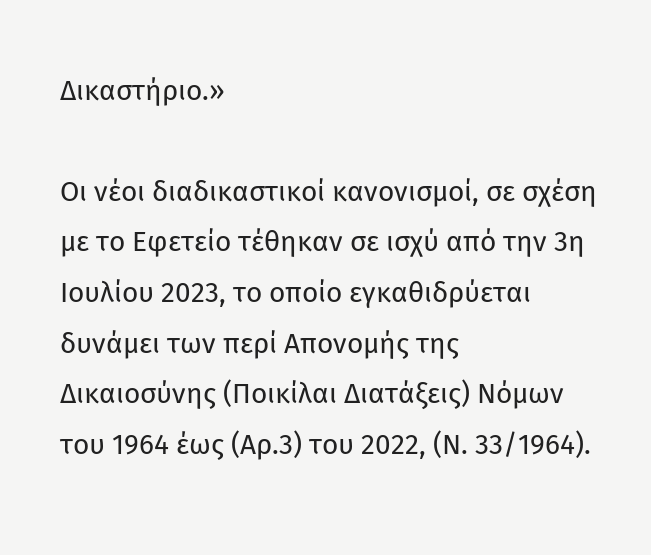Δικαστήριο.»

Οι νέοι διαδικαστικοί κανονισμοί, σε σχέση με το Εφετείο τέθηκαν σε ισχύ από την 3η Ιουλίου 2023, το οποίο εγκαθιδρύεται δυνάμει των περί Απονομής της Δικαιοσύνης (Ποικίλαι Διατάξεις) Νόμων του 1964 έως (Αρ.3) του 2022, (Ν. 33/1964).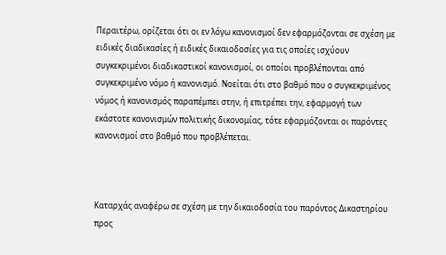Περαιτέρω, ορίζεται ότι οι εν λόγω κανονισμοί δεν εφαρμόζονται σε σχέση με ειδικές διαδικασίες ή ειδικές δικαιοδοσίες για τις οποίες ισχύουν συγκεκριμένοι διαδικαστικοί κανονισμοί, οι οποίοι προβλέπονται από συγκεκριμένο νόμο ή κανονισμό. Νοείται ότι στο βαθμό που ο συγκεκριμένος νόμος ή κανονισμός παραπέμπει στην, ή επιτρέπει την, εφαρμογή των εκάστοτε κανονισμών πολιτικής δικονομίας, τότε εφαρμόζονται οι παρόντες κανονισμοί στο βαθμό που προβλέπεται.



Καταρχάς αναφέρω σε σχέση με την δικαιοδοσία του παρόντος Δικαστηρίου προς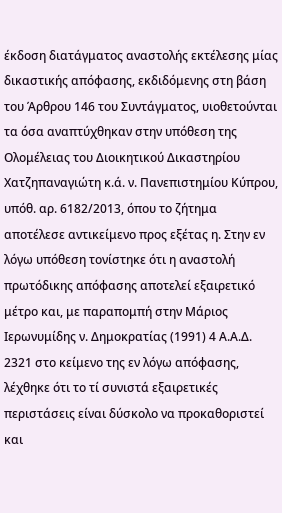έκδοση διατάγματος αναστολής εκτέλεσης μίας δικαστικής απόφασης, εκδιδόμενης στη βάση του Άρθρου 146 του Συντάγματος, υιοθετούνται τα όσα αναπτύχθηκαν στην υπόθεση της Ολομέλειας του Διοικητικού Δικαστηρίου Χατζηπαναγιώτη κ.ά. ν. Πανεπιστημίου Κύπρου, υπόθ. αρ. 6182/2013, όπου το ζήτημα αποτέλεσε αντικείμενο προς εξέτας η. Στην εν λόγω υπόθεση τονίστηκε ότι η αναστολή πρωτόδικης απόφασης αποτελεί εξαιρετικό μέτρο και, με παραπομπή στην Μάριος Ιερωνυμίδης ν. Δημοκρατίας (1991) 4 Α.Α.Δ. 2321 στο κείμενο της εν λόγω απόφασης, λέχθηκε ότι το τί συνιστά εξαιρετικές περιστάσεις είναι δύσκολο να προκαθοριστεί και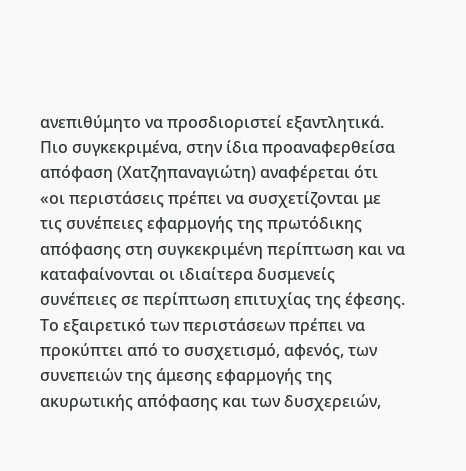ανεπιθύμητο να προσδιοριστεί εξαντλητικά. Πιο συγκεκριμένα, στην ίδια προαναφερθείσα απόφαση (Χατζηπαναγιώτη) αναφέρεται ότι «οι περιστάσεις πρέπει να συσχετίζονται με τις συνέπειες εφαρμογής της πρωτόδικης απόφασης στη συγκεκριμένη περίπτωση και να καταφαίνονται οι ιδιαίτερα δυσμενείς συνέπειες σε περίπτωση επιτυχίας της έφεσης. Το εξαιρετικό των περιστάσεων πρέπει να προκύπτει από το συσχετισμό, αφενός, των συνεπειών της άμεσης εφαρμογής της ακυρωτικής απόφασης και των δυσχερειών,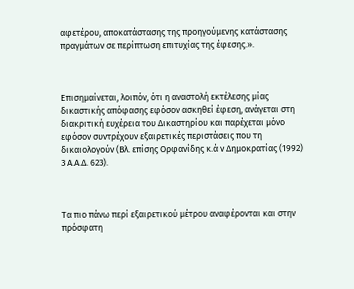αφετέρου, αποκατάστασης της προηγούμενης κατάστασης πραγμάτων σε περίπτωση επιτυχίας της έφεσης.».



Επισημαίνεται, λοιπόν, ότι η αναστολή εκτέλεσης μίας δικαστικής απόφασης εφόσον ασκηθεί έφεση, ανάγεται στη διακριτική ευχέρεια του Δικαστηρίου και παρέχεται μόνο εφόσον συντρέχουν εξαιρετικές περιστάσεις που τη δικαιολογούν (Βλ. επίσης Ορφανίδης κ.ά ν Δημοκρατίας (1992) 3 Α.Α.Δ. 623).



Τα πιο πάνω περί εξαιρετικού μέτρου αναφέρονται και στην πρόσφατη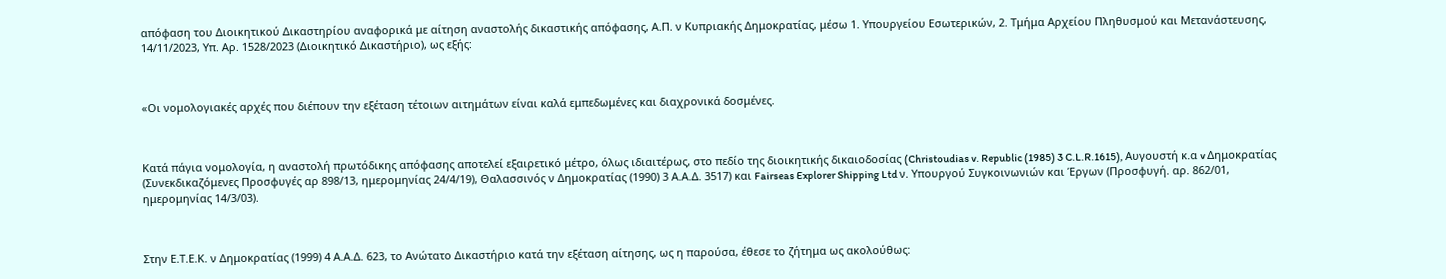απόφαση του Διοικητικού Δικαστηρίου αναφορικά με αίτηση αναστολής δικαστικής απόφασης, Α.Π. ν Κυπριακής Δημοκρατίας, μέσω 1. Υπουργείου Εσωτερικών, 2. Τμήμα Αρχείου Πληθυσμού και Μετανάστευσης, 14/11/2023, Υπ. Αρ. 1528/2023 (Διοικητικό Δικαστήριο), ως εξής:



«Οι νομολογιακές αρχές που διέπουν την εξέταση τέτοιων αιτημάτων είναι καλά εμπεδωμένες και διαχρονικά δοσμένες.



Κατά πάγια νομολογία, η αναστολή πρωτόδικης απόφασης αποτελεί εξαιρετικό μέτρο, όλως ιδιαιτέρως, στο πεδίο της διοικητικής δικαιοδοσίας (Christoudias v. Republic (1985) 3 C.L.R.1615), Αυγουστή κ.α v Δημοκρατίας (Συνεκδικαζόμενες Προσφυγές αρ 898/13, ημερομηνίας 24/4/19), Θαλασσινός ν Δημοκρατίας (1990) 3 Α.Α.Δ. 3517) και Fairseas Explorer Shipping Ltd ν. Υπουργού Συγκοινωνιών και Έργων (Προσφυγή. αρ. 862/01, ημερομηνίας 14/3/03).



Στην Ε.Τ.Ε.Κ. ν Δημοκρατίας (1999) 4 Α.Α.Δ. 623, το Ανώτατο Δικαστήριο κατά την εξέταση αίτησης, ως η παρούσα, έθεσε το ζήτημα ως ακολούθως: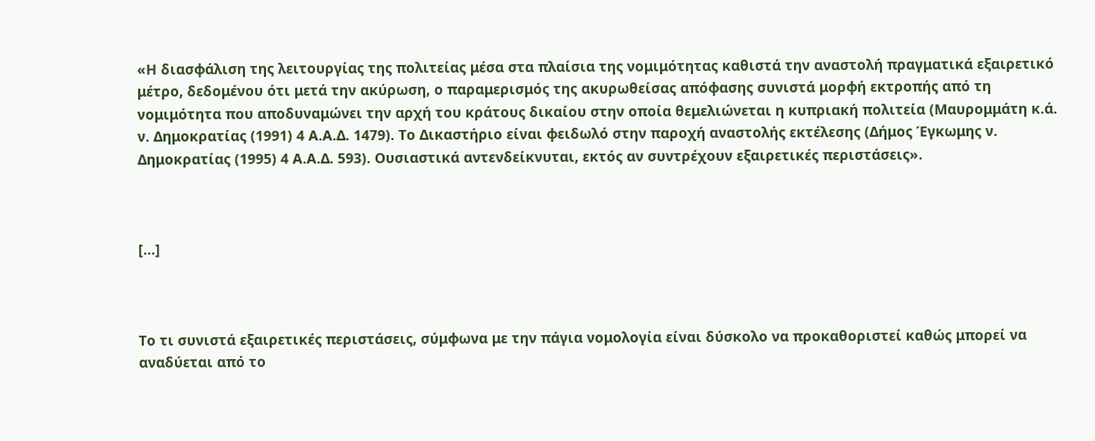«Η διασφάλιση της λειτουργίας της πολιτείας μέσα στα πλαίσια της νομιμότητας καθιστά την αναστολή πραγματικά εξαιρετικό μέτρο, δεδομένου ότι μετά την ακύρωση, ο παραμερισμός της ακυρωθείσας απόφασης συνιστά μορφή εκτροπής από τη νομιμότητα που αποδυναμώνει την αρχή του κράτους δικαίου στην οποία θεμελιώνεται η κυπριακή πολιτεία (Μαυρομμάτη κ.ά. ν. Δημοκρατίας (1991) 4 Α.Α.Δ. 1479). Το Δικαστήριο είναι φειδωλό στην παροχή αναστολής εκτέλεσης (Δήμος Έγκωμης ν. Δημοκρατίας (1995) 4 Α.Α.Δ. 593). Ουσιαστικά αντενδείκνυται, εκτός αν συντρέχουν εξαιρετικές περιστάσεις».



[…]



Το τι συνιστά εξαιρετικές περιστάσεις, σύμφωνα με την πάγια νομολογία είναι δύσκολο να προκαθοριστεί καθώς μπορεί να αναδύεται από το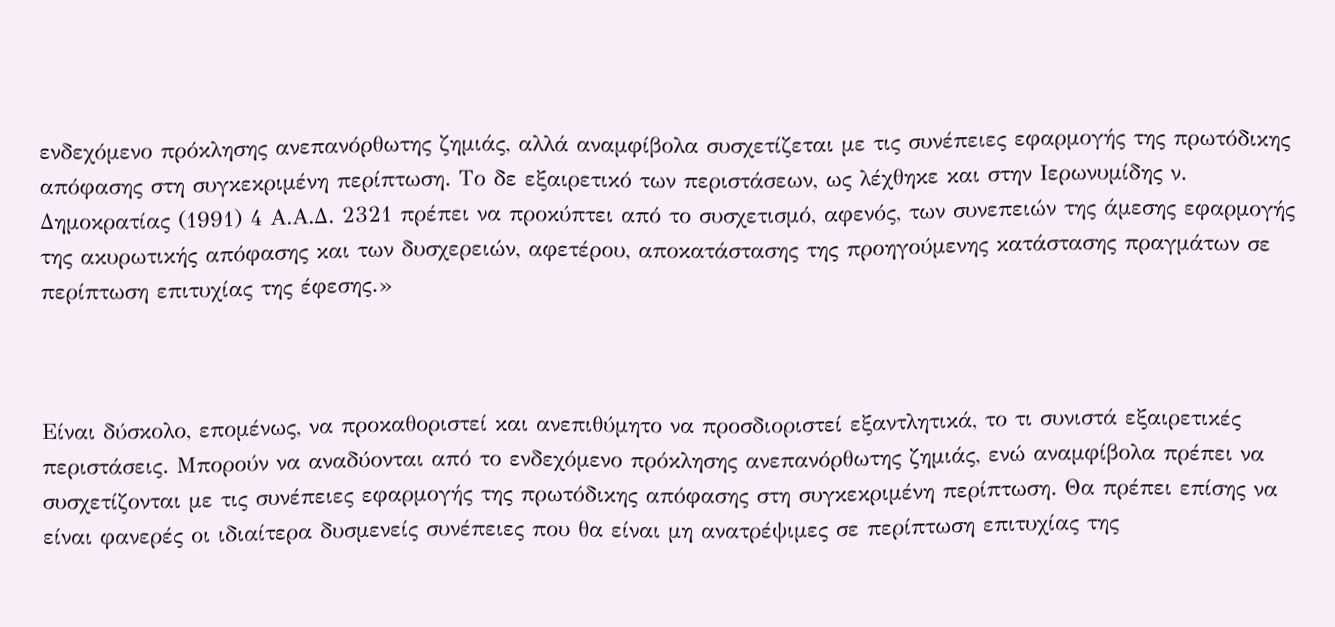ενδεχόμενο πρόκλησης ανεπανόρθωτης ζημιάς, αλλά αναμφίβολα συσχετίζεται με τις συνέπειες εφαρμογής της πρωτόδικης απόφασης στη συγκεκριμένη περίπτωση. Το δε εξαιρετικό των περιστάσεων, ως λέχθηκε και στην Ιερωνυμίδης ν. Δημοκρατίας (1991) 4 Α.Α.Δ. 2321 πρέπει να προκύπτει από το συσχετισμό, αφενός, των συνεπειών της άμεσης εφαρμογής της ακυρωτικής απόφασης και των δυσχερειών, αφετέρου, αποκατάστασης της προηγούμενης κατάστασης πραγμάτων σε περίπτωση επιτυχίας της έφεσης.»



Είναι δύσκολο, επομένως, να προκαθοριστεί και ανεπιθύμητο να προσδιοριστεί εξαντλητικά, το τι συνιστά εξαιρετικές περιστάσεις. Μπορούν να αναδύονται από το ενδεχόμενο πρόκλησης ανεπανόρθωτης ζημιάς, ενώ αναμφίβολα πρέπει να συσχετίζονται με τις συνέπειες εφαρμογής της πρωτόδικης απόφασης στη συγκεκριμένη περίπτωση. Θα πρέπει επίσης να είναι φανερές οι ιδιαίτερα δυσμενείς συνέπειες που θα είναι μη ανατρέψιμες σε περίπτωση επιτυχίας της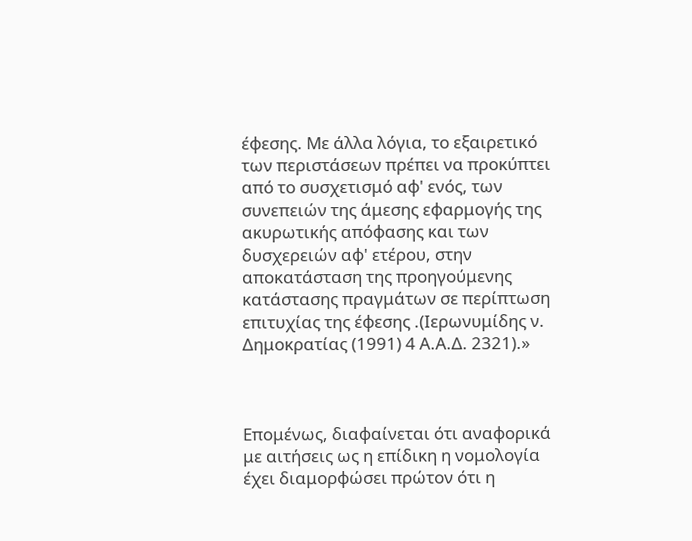έφεσης. Με άλλα λόγια, το εξαιρετικό των περιστάσεων πρέπει να προκύπτει από το συσχετισμό αφ' ενός, των συνεπειών της άμεσης εφαρμογής της ακυρωτικής απόφασης και των δυσχερειών αφ' ετέρου, στην αποκατάσταση της προηγούμενης κατάστασης πραγμάτων σε περίπτωση επιτυχίας της έφεσης .(Ιερωνυμίδης ν. Δημοκρατίας (1991) 4 Α.Α.Δ. 2321).»



Επομένως, διαφαίνεται ότι αναφορικά με αιτήσεις ως η επίδικη η νομολογία έχει διαμορφώσει πρώτον ότι η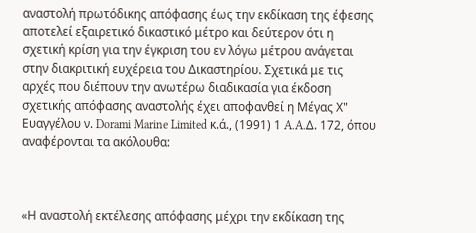αναστολή πρωτόδικης απόφασης έως την εκδίκαση της έφεσης αποτελεί εξαιρετικό δικαστικό μέτρο και δεύτερον ότι η σχετική κρίση για την έγκριση του εν λόγω μέτρου ανάγεται στην διακριτική ευχέρεια του Δικαστηρίου. Σχετικά με τις αρχές που διέπουν την ανωτέρω διαδικασία για έκδοση σχετικής απόφασης αναστολής έχει αποφανθεί η Μέγας Χ" Ευαγγέλου ν. Dorami Marine Limited κ.ά., (1991) 1 A.A.Δ. 172, όπου αναφέρονται τα ακόλουθα:



«Η αναστολή εκτέλεσης απόφασης μέχρι την εκδίκαση της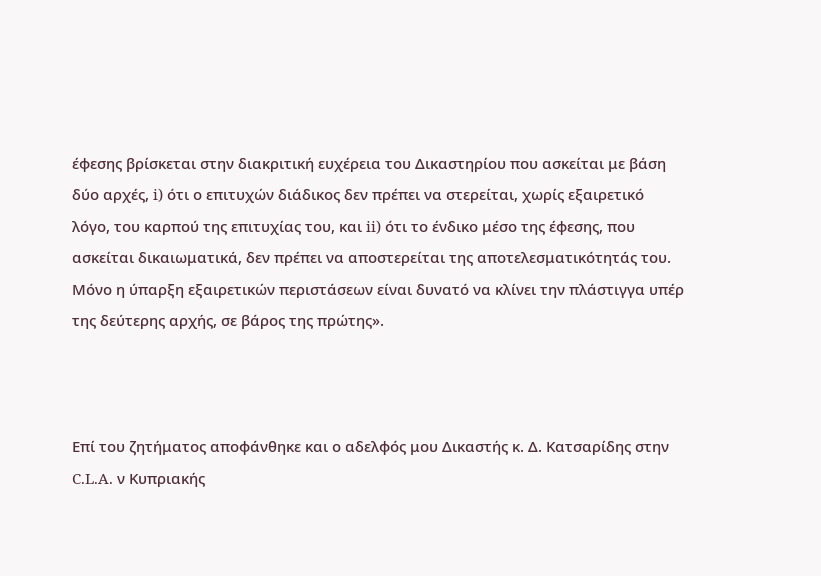έφεσης βρίσκεται στην διακριτική ευχέρεια του Δικαστηρίου που ασκείται με βάση δύο αρχές, i) ότι ο επιτυχών διάδικος δεν πρέπει να στερείται, χωρίς εξαιρετικό λόγο, του καρπού της επιτυχίας του, και ii) ότι το ένδικο μέσο της έφεσης, που ασκείται δικαιωματικά, δεν πρέπει να αποστερείται της αποτελεσματικότητάς του. Μόνο η ύπαρξη εξαιρετικών περιστάσεων είναι δυνατό να κλίνει την πλάστιγγα υπέρ της δεύτερης αρχής, σε βάρος της πρώτης».



Επί του ζητήματος αποφάνθηκε και ο αδελφός μου Δικαστής κ. Δ. Κατσαρίδης στην C.L.A. ν Κυπριακής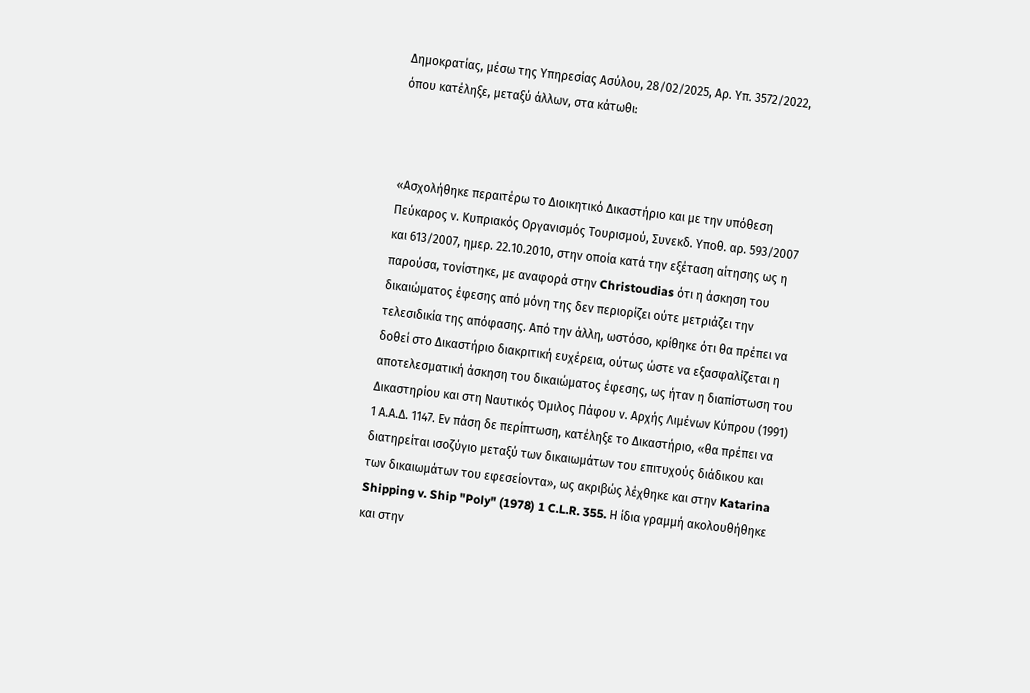Δημοκρατίας, μέσω της Υπηρεσίας Ασύλου, 28/02/2025, Αρ. Υπ. 3572/2022, όπου κατέληξε, μεταξύ άλλων, στα κάτωθι:



«Ασχολήθηκε περαιτέρω το Διοικητικό Δικαστήριο και με την υπόθεση Πεύκαρος ν. Κυπριακός Οργανισμός Τουρισμού, Συνεκδ. Υποθ. αρ. 593/2007 και 613/2007, ημερ. 22.10.2010, στην οποία κατά την εξέταση αίτησης ως η παρούσα, τονίστηκε, με αναφορά στην Christoudias ότι η άσκηση του δικαιώματος έφεσης από μόνη της δεν περιορίζει ούτε μετριάζει την τελεσιδικία της απόφασης. Από την άλλη, ωστόσο, κρίθηκε ότι θα πρέπει να δοθεί στο Δικαστήριο διακριτική ευχέρεια, ούτως ώστε να εξασφαλίζεται η αποτελεσματική άσκηση του δικαιώματος έφεσης, ως ήταν η διαπίστωση του Δικαστηρίου και στη Ναυτικός Όμιλος Πάφου ν. Αρχής Λιμένων Κύπρου (1991) 1 Α.Α.Δ. 1147. Εν πάση δε περίπτωση, κατέληξε το Δικαστήριο, «θα πρέπει να διατηρείται ισοζύγιο μεταξύ των δικαιωμάτων του επιτυχούς διάδικου και των δικαιωμάτων του εφεσείοντα», ως ακριβώς λέχθηκε και στην Katarina Shipping v. Ship "Poly" (1978) 1 C.L.R. 355. Η ίδια γραμμή ακολουθήθηκε και στην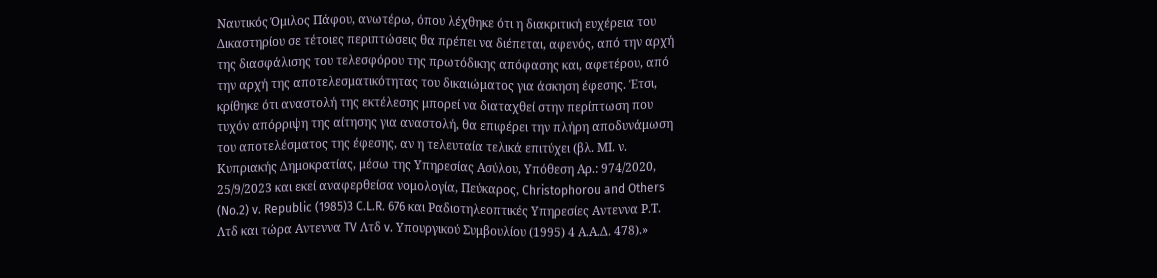Ναυτικός Όμιλος Πάφου, ανωτέρω, όπου λέχθηκε ότι η διακριτική ευχέρεια του Δικαστηρίου σε τέτοιες περιπτώσεις θα πρέπει να διέπεται, αφενός, από την αρχή της διασφάλισης του τελεσφόρου της πρωτόδικης απόφασης και, αφετέρου, από την αρχή της αποτελεσματικότητας του δικαιώματος για άσκηση έφεσης. Έτσι, κρίθηκε ότι αναστολή της εκτέλεσης μπορεί να διαταχθεί στην περίπτωση που τυχόν απόρριψη της αίτησης για αναστολή, θα επιφέρει την πλήρη αποδυνάμωση του αποτελέσματος της έφεσης, αν η τελευταία τελικά επιτύχει (βλ. MΙ. ν. Κυπριακής Δημοκρατίας, μέσω της Υπηρεσίας Ασύλου, Υπόθεση Αρ.: 974/2020, 25/9/2023 και εκεί αναφερθείσα νομολογία, Πεύκαρος, Christophorou and Others (No.2) v. Republic (1985)3 C.L.R. 676 και Ραδιοτηλεοπτικές Υπηρεσίες Αντεννα Ρ.Τ. Λτδ και τώρα Αντεννα TV Λτδ v. Υπουργικού Συμβουλίου (1995) 4 Α.Α.Δ. 478).»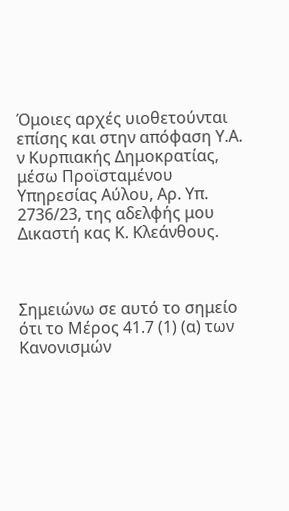Όμοιες αρχές υιοθετούνται επίσης και στην απόφαση Υ.Α. ν Κυρπιακής Δημοκρατίας, μέσω Προϊσταμένου Υπηρεσίας Αύλου, Αρ. Υπ. 2736/23, της αδελφής μου Δικαστή κας Κ. Κλεάνθους.



Σημειώνω σε αυτό το σημείο ότι το Μέρος 41.7 (1) (α) των Κανονισμών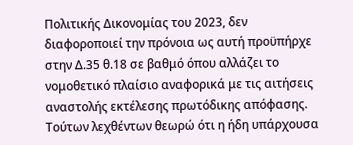Πολιτικής Δικονομίας του 2023, δεν διαφοροποιεί την πρόνοια ως αυτή προϋπήρχε στην Δ.35 θ.18 σε βαθμό όπου αλλάζει το νομοθετικό πλαίσιο αναφορικά με τις αιτήσεις αναστολής εκτέλεσης πρωτόδικης απόφασης. Τούτων λεχθέντων θεωρώ ότι η ήδη υπάρχουσα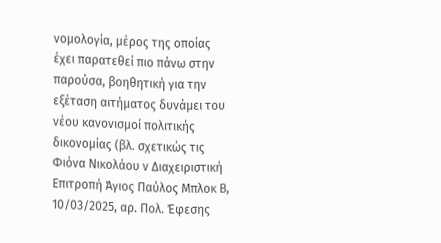νομολογία, μέρος της οποίας έχει παρατεθεί πιο πάνω στην παρούσα, βοηθητική για την εξέταση αιτήματος δυνάμει του νέου κανονισμοί πολιτικής δικονομίας (βλ. σχετικώς τις Φιόνα Νικολάου ν Διαχειριστική Επιτροπή Άγιος Παύλος Μπλοκ Β, 10/03/2025, αρ. Πολ. Έφεσης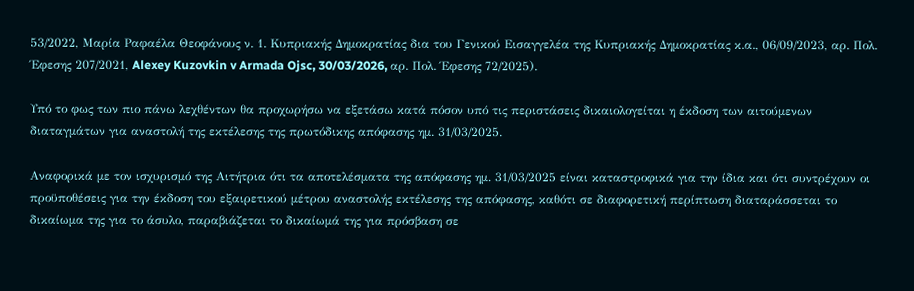53/2022, Μαρία Ραφαέλα Θεοφάνους ν. 1. Κυπριακής Δημοκρατίας δια του Γενικού Εισαγγελέα της Κυπριακής Δημοκρατίας κ.α., 06/09/2023, αρ. Πολ. Έφεσης 207/2021, Alexey Kuzovkin v Armada Ojsc, 30/03/2026, αρ. Πολ. Έφεσης 72/2025).

Υπό το φως των πιο πάνω λεχθέντων θα προχωρήσω να εξετάσω κατά πόσον υπό τις περιστάσεις δικαιολογείται η έκδοση των αιτούμενων διαταγμάτων για αναστολή της εκτέλεσης της πρωτόδικης απόφασης ημ. 31/03/2025.

Αναφορικά με τον ισχυρισμό της Αιτήτρια ότι τα αποτελέσματα της απόφασης ημ. 31/03/2025 είναι καταστροφικά για την ίδια και ότι συντρέχουν οι προϋποθέσεις για την έκδοση του εξαιρετικού μέτρου αναστολής εκτέλεσης της απόφασης, καθότι σε διαφορετική περίπτωση διαταράσσεται το δικαίωμα της για το άσυλο, παραβιάζεται το δικαίωμά της για πρόσβαση σε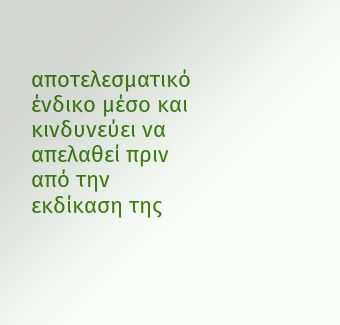αποτελεσματικό ένδικο μέσο και κινδυνεύει να απελαθεί πριν από την εκδίκαση της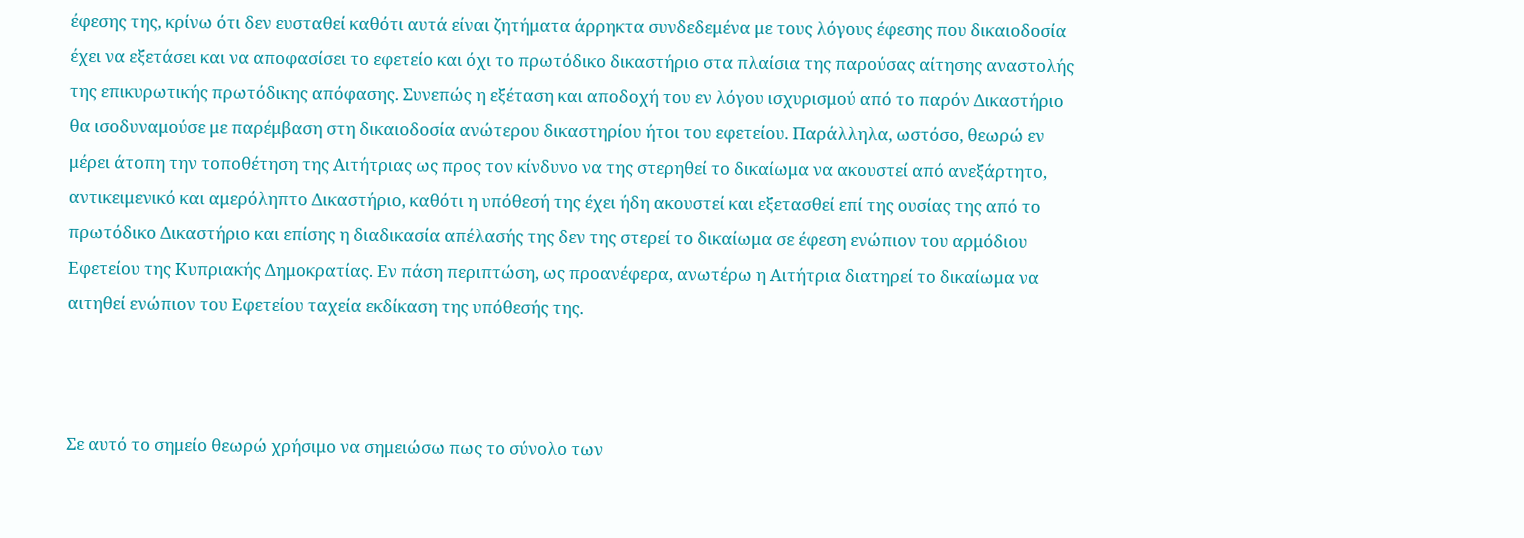έφεσης της, κρίνω ότι δεν ευσταθεί καθότι αυτά είναι ζητήματα άρρηκτα συνδεδεμένα με τους λόγους έφεσης που δικαιοδοσία έχει να εξετάσει και να αποφασίσει το εφετείο και όχι το πρωτόδικο δικαστήριο στα πλαίσια της παρούσας αίτησης αναστολής της επικυρωτικής πρωτόδικης απόφασης. Συνεπώς η εξέταση και αποδοχή του εν λόγου ισχυρισμού από το παρόν Δικαστήριο θα ισοδυναμούσε με παρέμβαση στη δικαιοδοσία ανώτερου δικαστηρίου ήτοι του εφετείου. Παράλληλα, ωστόσο, θεωρώ εν μέρει άτοπη την τοποθέτηση της Αιτήτριας ως προς τον κίνδυνο να της στερηθεί το δικαίωμα να ακουστεί από ανεξάρτητο, αντικειμενικό και αμερόληπτο Δικαστήριο, καθότι η υπόθεσή της έχει ήδη ακουστεί και εξετασθεί επί της ουσίας της από το πρωτόδικο Δικαστήριο και επίσης η διαδικασία απέλασής της δεν της στερεί το δικαίωμα σε έφεση ενώπιον του αρμόδιου Εφετείου της Κυπριακής Δημοκρατίας. Εν πάση περιπτώση, ως προανέφερα, ανωτέρω η Αιτήτρια διατηρεί το δικαίωμα να αιτηθεί ενώπιον του Εφετείου ταχεία εκδίκαση της υπόθεσής της.



Σε αυτό το σημείο θεωρώ χρήσιμο να σημειώσω πως το σύνολο των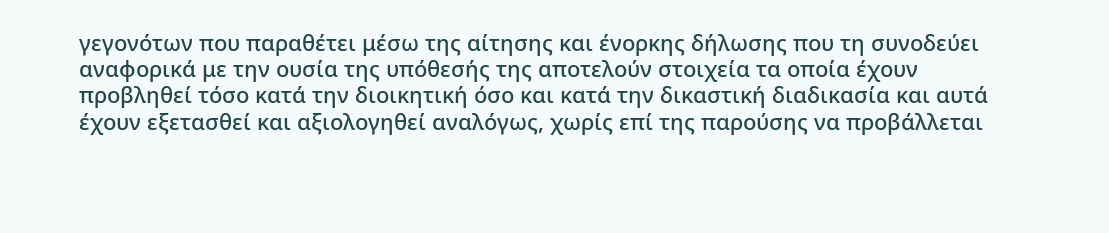γεγονότων που παραθέτει μέσω της αίτησης και ένορκης δήλωσης που τη συνοδεύει αναφορικά με την ουσία της υπόθεσής της αποτελούν στοιχεία τα οποία έχουν προβληθεί τόσο κατά την διοικητική όσο και κατά την δικαστική διαδικασία και αυτά έχουν εξετασθεί και αξιολογηθεί αναλόγως, χωρίς επί της παρούσης να προβάλλεται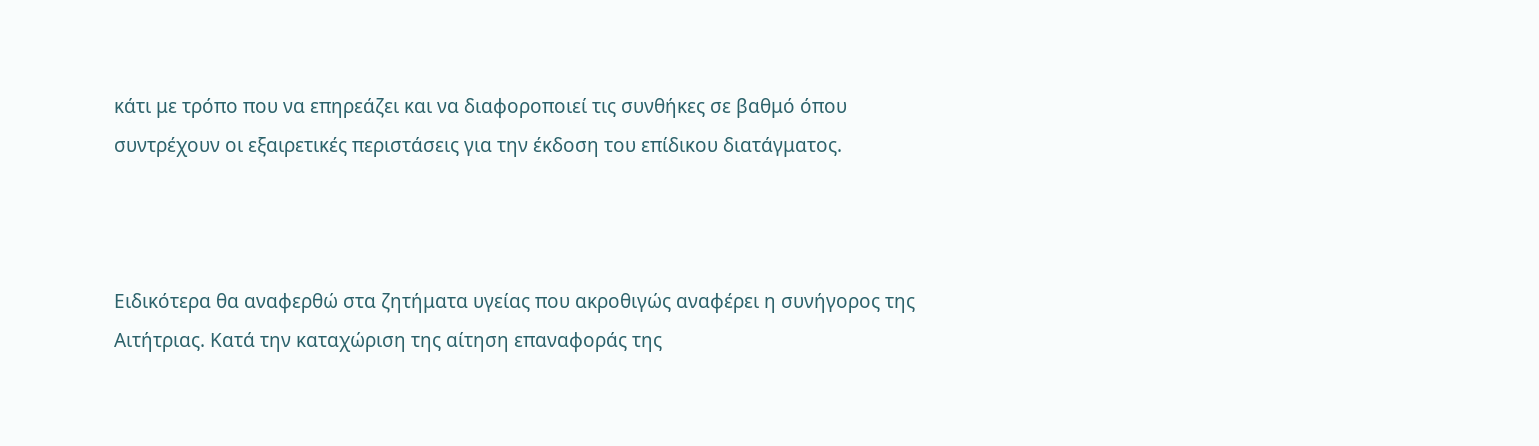κάτι με τρόπο που να επηρεάζει και να διαφοροποιεί τις συνθήκες σε βαθμό όπου συντρέχουν οι εξαιρετικές περιστάσεις για την έκδοση του επίδικου διατάγματος.



Ειδικότερα θα αναφερθώ στα ζητήματα υγείας που ακροθιγώς αναφέρει η συνήγορος της  Αιτήτριας. Κατά την καταχώριση της αίτηση επαναφοράς της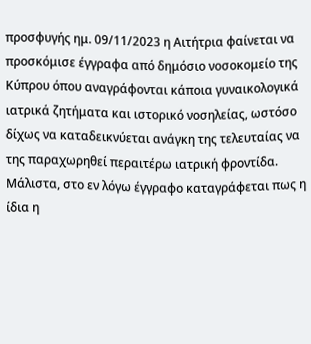προσφυγής ημ. 09/11/2023 η Αιτήτρια φαίνεται να προσκόμισε έγγραφα από δημόσιο νοσοκομείο της Κύπρου όπου αναγράφονται κάποια γυναικολογικά ιατρικά ζητήματα και ιστορικό νοσηλείας, ωστόσο δίχως να καταδεικνύεται ανάγκη της τελευταίας να της παραχωρηθεί περαιτέρω ιατρική φροντίδα. Μάλιστα, στο εν λόγω έγγραφο καταγράφεται πως η ίδια η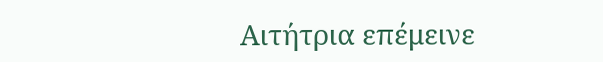Αιτήτρια επέμεινε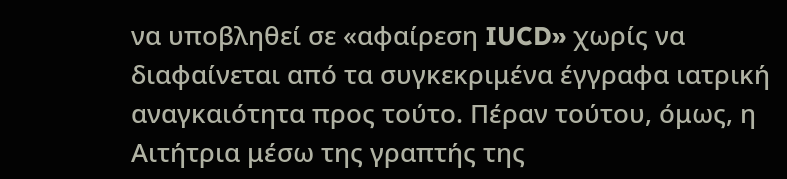να υποβληθεί σε «αφαίρεση IUCD» χωρίς να διαφαίνεται από τα συγκεκριμένα έγγραφα ιατρική αναγκαιότητα προς τούτο. Πέραν τούτου, όμως, η Αιτήτρια μέσω της γραπτής της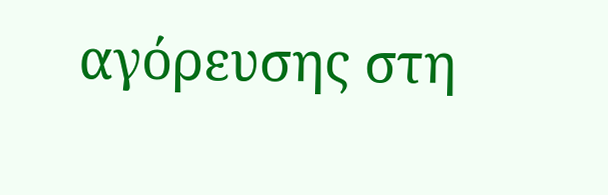αγόρευσης στη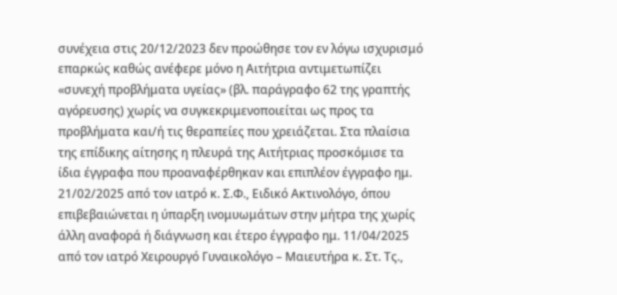συνέχεια στις 20/12/2023 δεν προώθησε τον εν λόγω ισχυρισμό επαρκώς καθώς ανέφερε μόνο η Αιτήτρια αντιμετωπίζει «συνεχή προβλήματα υγείας» (βλ. παράγραφο 62 της γραπτής αγόρευσης) χωρίς να συγκεκριμενοποιείται ως προς τα προβλήματα και/ή τις θεραπείες που χρειάζεται. Στα πλαίσια της επίδικης αίτησης η πλευρά της Αιτήτριας προσκόμισε τα ίδια έγγραφα που προαναφέρθηκαν και επιπλέον έγγραφο ημ. 21/02/2025 από τον ιατρό κ. Σ.Φ., Ειδικό Ακτινολόγο, όπου επιβεβαιώνεται η ύπαρξη ινομυωμάτων στην μήτρα της χωρίς άλλη αναφορά ή διάγνωση και έτερο έγγραφο ημ. 11/04/2025 από τον ιατρό Χειρουργό Γυναικολόγο – Μαιευτήρα κ. Στ. Τς.,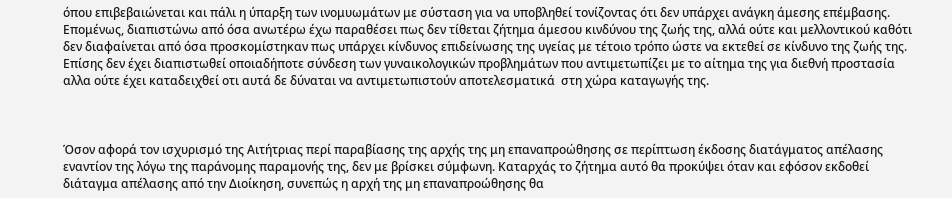όπου επιβεβαιώνεται και πάλι η ύπαρξη των ινομυωμάτων με σύσταση για να υποβληθεί τονίζοντας ότι δεν υπάρχει ανάγκη άμεσης επέμβασης. Επομένως, διαπιστώνω από όσα ανωτέρω έχω παραθέσει πως δεν τίθεται ζήτημα άμεσου κινδύνου της ζωής της, αλλά ούτε και μελλοντικού καθότι δεν διαφαίνεται από όσα προσκομίστηκαν πως υπάρχει κίνδυνος επιδείνωσης της υγείας με τέτοιο τρόπο ώστε να εκτεθεί σε κίνδυνο της ζωής της. Επίσης δεν έχει διαπιστωθεί οποιαδήποτε σύνδεση των γυναικολογικών προβλημάτων που αντιμετωπίζει με το αίτημα της για διεθνή προστασία αλλα ούτε έχει καταδειχθεί οτι αυτά δε δύναται να αντιμετωπιστούν αποτελεσματικά  στη χώρα καταγωγής της.



Όσον αφορά τον ισχυρισμό της Αιτήτριας περί παραβίασης της αρχής της μη επαναπροώθησης σε περίπτωση έκδοσης διατάγματος απέλασης εναντίον της λόγω της παράνομης παραμονής της, δεν με βρίσκει σύμφωνη. Καταρχάς το ζήτημα αυτό θα προκύψει όταν και εφόσον εκδοθεί διάταγμα απέλασης από την Διοίκηση, συνεπώς η αρχή της μη επαναπροώθησης θα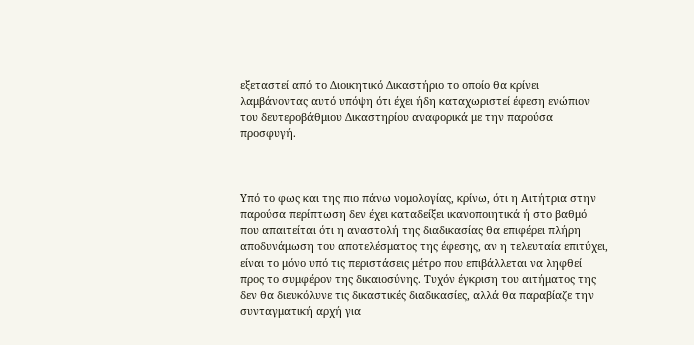εξεταστεί από το Διοικητικό Δικαστήριο το οποίο θα κρίνει λαμβάνοντας αυτό υπόψη ότι έχει ήδη καταχωριστεί έφεση ενώπιον του δευτεροβάθμιου Δικαστηρίου αναφορικά με την παρούσα προσφυγή.



Υπό το φως και της πιο πάνω νομολογίας, κρίνω, ότι η Αιτήτρια στην παρούσα περίπτωση δεν έχει καταδείξει ικανοποιητικά ή στο βαθμό που απαιτείται ότι η αναστολή της διαδικασίας θα επιφέρει πλήρη αποδυνάμωση του αποτελέσματος της έφεσης, αν η τελευταία επιτύχει, είναι το μόνο υπό τις περιστάσεις μέτρο που επιβάλλεται να ληφθεί προς το συμφέρον της δικαιοσύνης. Τυχόν έγκριση του αιτήματος της δεν θα διευκόλυνε τις δικαστικές διαδικασίες, αλλά θα παραβίαζε την συνταγματική αρχή για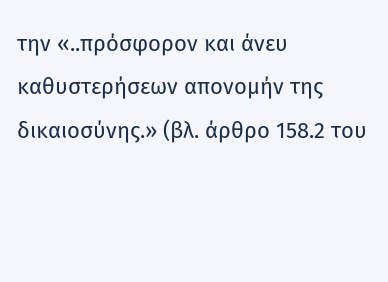την «..πρόσφορον και άνευ καθυστερήσεων απονομήν της δικαιοσύνης.» (βλ. άρθρο 158.2 του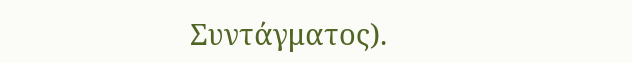Συντάγματος).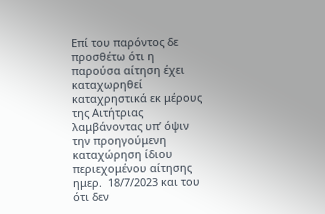Επί του παρόντος δε προσθέτω ότι η παρούσα αίτηση έχει καταχωρηθεί καταχρηστικά εκ μέρους της Αιτήτριας λαμβάνοντας υπ’ όψιν την προηγούμενη καταχώρηση ίδιου περιεχομένου αίτησης ημερ.  18/7/2023 και του ότι δεν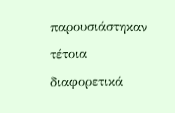παρουσιάστηκαν τέτοια διαφορετικά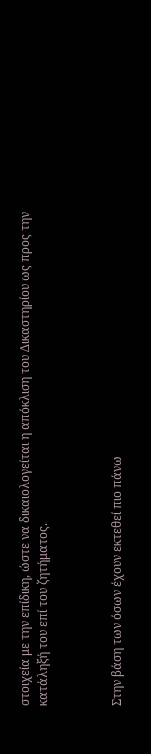στοιχεία με την επίδικη, ώστε να δικαιολογείται η απόκλιση του Δικαστηρίου ως προς την κατάληξή του επί του ζητήματος.



Στην βάση των όσων έχουν εκτεθεί πιο πάνω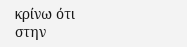κρίνω ότι στην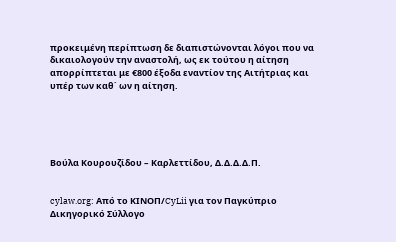προκειμένη περίπτωση δε διαπιστώνονται λόγοι που να δικαιολογούν την αναστολή, ως εκ τούτου η αίτηση απορρίπτεται με €800 έξοδα εναντίον της Αιτήτριας και υπέρ των καθ΄ ων η αίτηση.





Βούλα Κουρουζίδου – Καρλεττίδου, Δ.Δ.Δ.Δ.Π.


cylaw.org: Από το ΚΙΝOΠ/CyLii για τον Παγκύπριο Δικηγορικό Σύλλογο